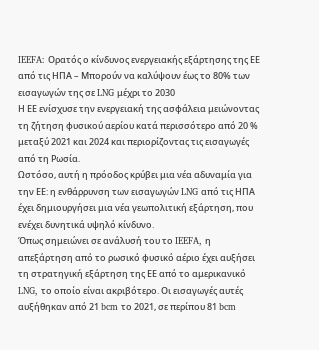IEEFA: Ορατός ο κίνδυνος ενεργειακής εξάρτησης της ΕΕ από τις ΗΠΑ – Μπορούν να καλύψουν έως το 80% των εισαγωγών της σε LNG μέχρι το 2030
Η ΕΕ ενίσχυσε την ενεργειακή της ασφάλεια μειώνοντας τη ζήτηση φυσικού αερίου κατά περισσότερο από 20 % μεταξύ 2021 και 2024 και περιορίζοντας τις εισαγωγές από τη Ρωσία.
Ωστόσο, αυτή η πρόοδος κρύβει μια νέα αδυναμία για την ΕΕ: η ενθάρρυνση των εισαγωγών LNG από τις ΗΠΑ έχει δημιουργήσει μια νέα γεωπολιτική εξάρτηση, που ενέχει δυνητικά υψηλό κίνδυνο.
Όπως σημειώνει σε ανάλυσή του το IEEFA, η απεξάρτηση από το ρωσικό φυσικό αέριο έχει αυξήσει τη στρατηγική εξάρτηση της ΕΕ από το αμερικανικό LNG, το οποίο είναι ακριβότερο. Οι εισαγωγές αυτές αυξήθηκαν από 21 bcm το 2021, σε περίπου 81 bcm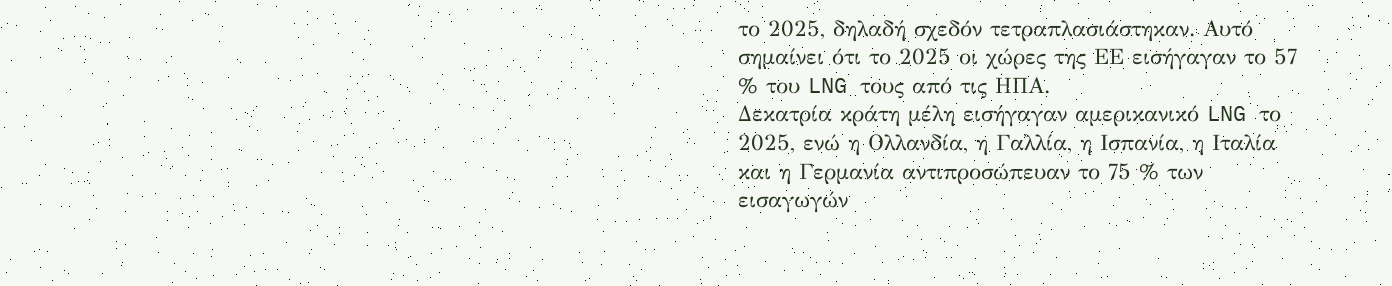το 2025, δηλαδή σχεδόν τετραπλασιάστηκαν. Αυτό σημαίνει ότι το 2025 οι χώρες της ΕΕ εισήγαγαν το 57 % του LNG τους από τις ΗΠΑ.
Δεκατρία κράτη μέλη εισήγαγαν αμερικανικό LNG το 2025, ενώ η Ολλανδία, η Γαλλία, η Ισπανία, η Ιταλία και η Γερμανία αντιπροσώπευαν το 75 % των εισαγωγών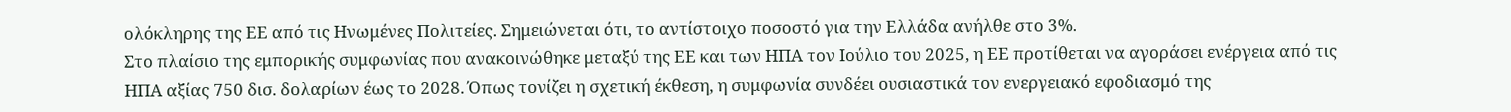ολόκληρης της ΕΕ από τις Ηνωμένες Πολιτείες. Σημειώνεται ότι, το αντίστοιχο ποσοστό για την Ελλάδα ανήλθε στο 3%.
Στο πλαίσιο της εμπορικής συμφωνίας που ανακοινώθηκε μεταξύ της ΕΕ και των ΗΠΑ τον Ιούλιο του 2025, η ΕΕ προτίθεται να αγοράσει ενέργεια από τις ΗΠΑ αξίας 750 δισ. δολαρίων έως το 2028. Όπως τονίζει η σχετική έκθεση, η συμφωνία συνδέει ουσιαστικά τον ενεργειακό εφοδιασμό της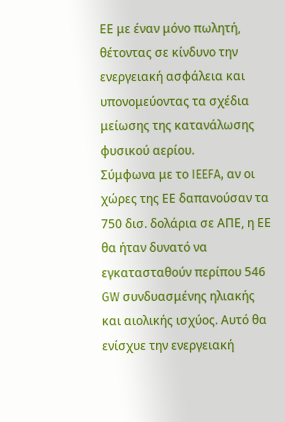ΕΕ με έναν μόνο πωλητή, θέτοντας σε κίνδυνο την ενεργειακή ασφάλεια και υπονομεύοντας τα σχέδια μείωσης της κατανάλωσης φυσικού αερίου.
Σύμφωνα με το IEEFA, αν οι χώρες της ΕΕ δαπανούσαν τα 750 δισ. δολάρια σε ΑΠΕ, η ΕΕ θα ήταν δυνατό να εγκατασταθούν περίπου 546 GW συνδυασμένης ηλιακής και αιολικής ισχύος. Αυτό θα ενίσχυε την ενεργειακή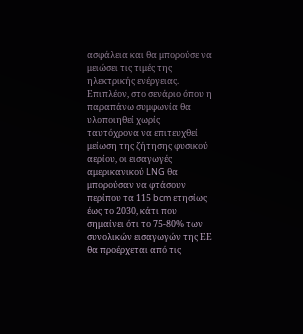ασφάλεια και θα μπορούσε να μειώσει τις τιμές της ηλεκτρικής ενέργειας.
Επιπλέον, στο σενάριο όπου η παραπάνω συμφωνία θα υλοποιηθεί χωρίς ταυτόχρονα να επιτευχθεί μείωση της ζήτησης φυσικού αερίου, οι εισαγωγές αμερικανικού LNG θα μπορούσαν να φτάσουν περίπου τα 115 bcm ετησίως έως το 2030, κάτι που σημαίνει ότι το 75-80% των συνολικών εισαγωγών της ΕΕ θα προέρχεται από τις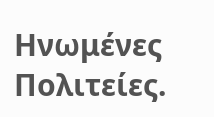Ηνωμένες Πολιτείες.